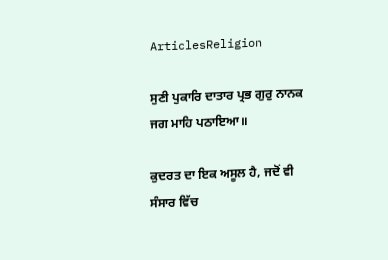ArticlesReligion

ਸੁਣੀ ਪੁਕਾਰਿ ਦਾਤਾਰ ਪ੍ਰਭ ਗੁਰੁ ਨਾਨਕ ਜਗ ਮਾਹਿ ਪਠਾਇਆ॥

ਕੁਦਰਤ ਦਾ ਇਕ ਅਸੂਲ ਹੈ, ਜਦੋਂ ਵੀ ਸੰਸਾਰ ਵਿੱਚ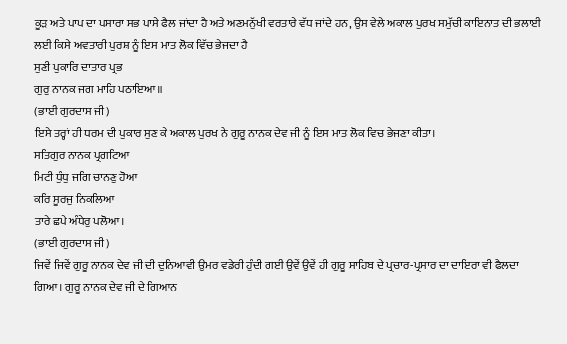ਕੂੜ ਅਤੇ ਪਾਪ ਦਾ ਪਸਾਰਾ ਸਭ ਪਾਸੇ ਫੈਲ ਜਾਂਦਾ ਹੈ ਅਤੇ ਅਣਮਨੁੱਖੀ ਵਰਤਾਰੇ ਵੱਧ ਜਾਂਦੇ ਹਨ, ਉਸ ਵੇਲੇ ਅਕਾਲ ਪੁਰਖ ਸਮੁੱਚੀ ਕਾਇਨਾਤ ਦੀ ਭਲਾਈ ਲਈ ਕਿਸੇ ਅਵਤਾਰੀ ਪੁਰਸ਼ ਨੂੰ ਇਸ ਮਾਤ ਲੋਕ ਵਿੱਚ ਭੇਜਦਾ ਹੈ
ਸੁਣੀ ਪੁਕਾਰਿ ਦਾਤਾਰ ਪ੍ਰਭ
ਗੁਰੁ ਨਾਨਕ ਜਗ ਮਾਹਿ ਪਠਾਇਆ॥
(ਭਾਈ ਗੁਰਦਾਸ ਜੀ)
ਇਸੇ ਤਰ੍ਹਾਂ ਹੀ ਧਰਮ ਦੀ ਪੁਕਾਰ ਸੁਣ ਕੇ ਅਕਾਲ ਪੁਰਖ ਨੇ ਗੁਰੂ ਨਾਨਕ ਦੇਵ ਜੀ ਨੂੰ ਇਸ ਮਾਤ ਲੋਕ ਵਿਚ ਭੇਜਣਾ ਕੀਤਾ।
ਸਤਿਗੁਰ ਨਾਨਕ ਪ੍ਰਗਟਿਆ
ਮਿਟੀ ਧੁੰਧੁ ਜਗਿ ਚਾਨਣੁ ਹੋਆ
ਕਰਿ ਸੂਰਜੁ ਨਿਕਲਿਆ
ਤਾਰੇ ਛਪੇ ਅੰਧੇਰੁ ਪਲੋਆ।
(ਭਾਈ ਗੁਰਦਾਸ ਜੀ)
ਜਿਵੇਂ ਜਿਵੇਂ ਗੁਰੂ ਨਾਨਕ ਦੇਵ ਜੀ ਦੀ ਦੁਨਿਆਵੀ ਉਮਰ ਵਡੇਰੀ ਹੁੰਦੀ ਗਈ ਉਵੇਂ ਉਵੇਂ ਹੀ ਗੁਰੂ ਸਾਹਿਬ ਦੇ ਪ੍ਰਚਾਰ-ਪ੍ਰਸਾਰ ਦਾ ਦਾਇਰਾ ਵੀ ਫੈਲਦਾ ਗਿਆ। ਗੁਰੂ ਨਾਨਕ ਦੇਵ ਜੀ ਦੇ ਗਿਆਨ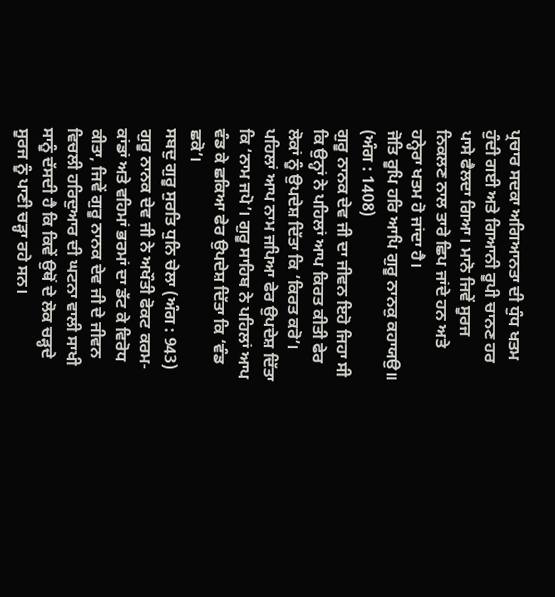ਪ੍ਰਚਾਰ ਸਦਕਾ ਅਗਿਆਨਤਾ ਦੀ ਧੁੰਧ ਖਤਮ ਹੁੰਦੀ ਗਈ ਅਤੇ ਗਿਆਨੀ ਰੂਪੀ ਚਾਨਣ ਹਰ ਪਾਸੇ ਫੈਲਦਾ ਗਿਆ। ਮਾਨੋ ਜਿਵੇਂ ਸੂਰਜ ਨਿਕਲਣ ਨਾਲ ਤਾਰੇ ਛਿਪ ਜਾਂਦੇ ਹਨ ਅਤੇ ਹਨ੍ਹੇਰਾ ਖਤਮ ਹੋ ਜਾਂਦਾ ਹੈ।
ਜੋਤਿ ਰੂਪਿ ਹਰਿ ਆਪਿ ਗੁਰੂ ਨਾਨਕੁ ਕਹਾਯਉ॥
(ਅੰਗ : 1408)
ਗੁਰੂ ਨਾਨਕ ਦੇਵ ਜੀ ਦਾ ਜੀਵਨ ਇਹੋ ਜਿਹਾ ਸੀ ਕਿ ਉਨ੍ਹਾਂ ਨੇ ਪਹਿਲਾਂ ਆਪ ਕਿਰਤ ਕੀਤੀ ਫੇਰ ਲੋਕਾਂ ਨੂੰ ਉਪਦੇਸ਼ ਦਿੱਤਾ ਕਿ ‘ਕਿਰਤ ਕਰੋ’। ਪਹਿਲਾਂ ਆਪ ਨਾਮ ਜਪਿਆ ਫੇਰ ਉਪਦੇਸ਼ ਦਿੱਤਾ ਕਿ ‘ਨਾਮ ਜਪੋ’। ਗੁਰੂ ਸਾਹਿਬ ਨੇ ਪਹਿਲਾਂ ਆਪ ਵੰਡ ਕੇ ਛਕਿਆ ਫੇਰ ਉਪਦੇਸ਼ ਦਿੱਤਾ ਕਿ ‘ਵੰਡ ਛਕੋ’।
ਸਬਦੁ ਗੁਰੂ ਸੁਰਤਿ ਧੁਨਿ ਚੇਲਾ (ਅੰਗ : 943)
ਗੁਰੂ ਨਾਨਕ ਦੇਵ ਜੀ ਨੇ ਅਖੌਤੀ ਫੋਕਟ ਕਰਮ-ਕਾਂਡਾਂ ਅਤੇ ਵਹਿਮਾਂ ਭਰਮਾਂ ਦਾ ਡੱਟ ਕੇ ਵਿਰੋਧ ਕੀਤਾ, ਜਿਵੇਂ ਗੁਰੂ ਨਾਨਕ ਦੇਵ ਜੀ ਦੇ ਜੀਵਨ ਵਿਚਲੀ ਹਰਿਦੁਆਰ ਦੀ ਘਟਨਾ ਵਾਲੀ ਸਾਖੀ ਸਾਨੂੰ ਦੱਸਦੀ ਹੈ ਕਿ ਕਿਵੇਂ ਉਥੋਂ ਦੇ ਲੋਕ ਚੜ੍ਹਦੇ ਸੂਰਜ ਨੂੰ ਪਾਣੀ ਚੜ੍ਹਾ ਰਹੇ ਸਨ।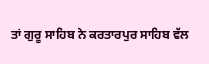ਤਾਂ ਗੁਰੂ ਸਾਹਿਬ ਨੇ ਕਰਤਾਰਪੁਰ ਸਾਹਿਬ ਵੱਲ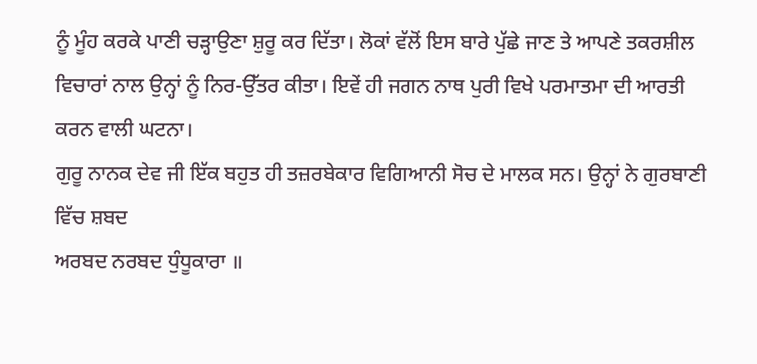ਨੂੰ ਮੂੰਹ ਕਰਕੇ ਪਾਣੀ ਚੜ੍ਹਾਉਣਾ ਸ਼ੁਰੂ ਕਰ ਦਿੱਤਾ। ਲੋਕਾਂ ਵੱਲੋਂ ਇਸ ਬਾਰੇ ਪੁੱਛੇ ਜਾਣ ਤੇ ਆਪਣੇ ਤਕਰਸ਼ੀਲ ਵਿਚਾਰਾਂ ਨਾਲ ਉਨ੍ਹਾਂ ਨੂੰ ਨਿਰ-ਉੱਤਰ ਕੀਤਾ। ਇਵੇਂ ਹੀ ਜਗਨ ਨਾਥ ਪੁਰੀ ਵਿਖੇ ਪਰਮਾਤਮਾ ਦੀ ਆਰਤੀ ਕਰਨ ਵਾਲੀ ਘਟਨਾ।
ਗੁਰੂ ਨਾਨਕ ਦੇਵ ਜੀ ਇੱਕ ਬਹੁਤ ਹੀ ਤਜ਼ਰਬੇਕਾਰ ਵਿਗਿਆਨੀ ਸੋਚ ਦੇ ਮਾਲਕ ਸਨ। ਉਨ੍ਹਾਂ ਨੇ ਗੁਰਬਾਣੀ ਵਿੱਚ ਸ਼ਬਦ
ਅਰਬਦ ਨਰਬਦ ਧੁੰਧੂਕਾਰਾ ॥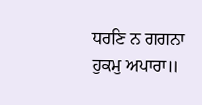ਧਰਣਿ ਨ ਗਗਨਾ ਹੁਕਮੁ ਅਪਾਰਾ॥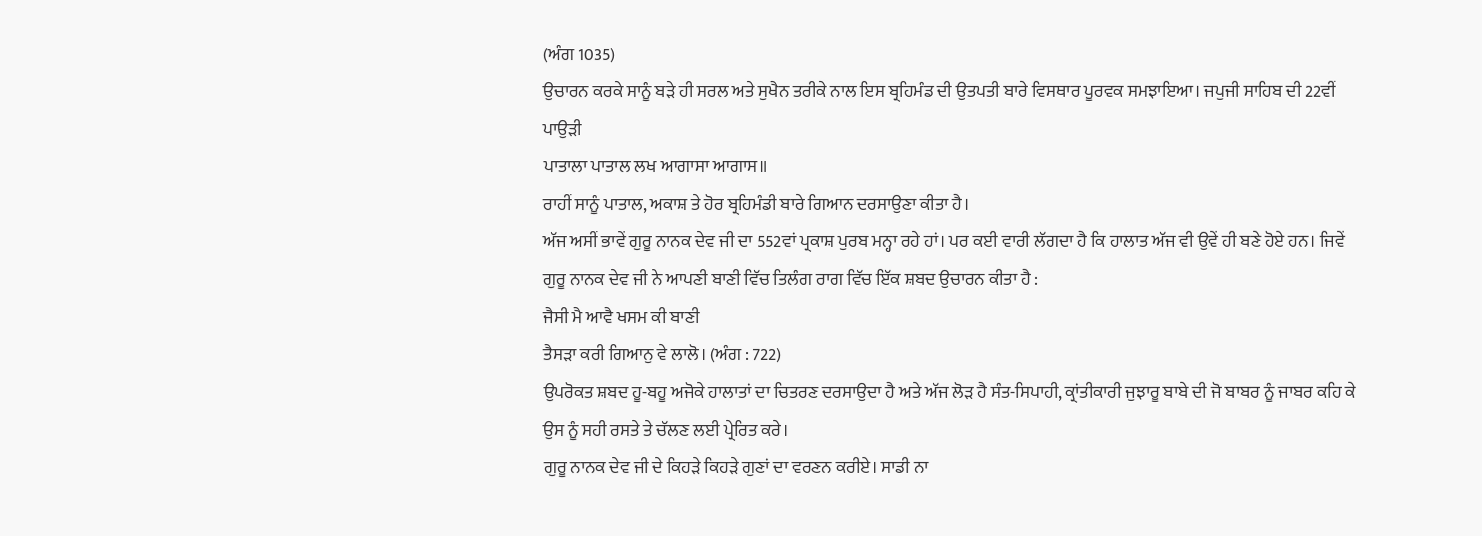(ਅੰਗ 1035)
ਉਚਾਰਨ ਕਰਕੇ ਸਾਨੂੰ ਬੜੇ ਹੀ ਸਰਲ ਅਤੇ ਸੁਖੈਨ ਤਰੀਕੇ ਨਾਲ ਇਸ ਬ੍ਰਹਿਮੰਡ ਦੀ ਉਤਪਤੀ ਬਾਰੇ ਵਿਸਥਾਰ ਪੂਰਵਕ ਸਮਝਾਇਆ। ਜਪੁਜੀ ਸਾਹਿਬ ਦੀ 22ਵੀਂ ਪਾਉੜੀ
ਪਾਤਾਲਾ ਪਾਤਾਲ ਲਖ ਆਗਾਸਾ ਆਗਾਸ॥
ਰਾਹੀਂ ਸਾਨੂੰ ਪਾਤਾਲ, ਅਕਾਸ਼ ਤੇ ਹੋਰ ਬ੍ਰਹਿਮੰਡੀ ਬਾਰੇ ਗਿਆਨ ਦਰਸਾਉਣਾ ਕੀਤਾ ਹੈ।
ਅੱਜ ਅਸੀਂ ਭਾਵੇਂ ਗੁਰੂ ਨਾਨਕ ਦੇਵ ਜੀ ਦਾ 552ਵਾਂ ਪ੍ਰਕਾਸ਼ ਪੁਰਬ ਮਨ੍ਹਾ ਰਹੇ ਹਾਂ। ਪਰ ਕਈ ਵਾਰੀ ਲੱਗਦਾ ਹੈ ਕਿ ਹਾਲਾਤ ਅੱਜ ਵੀ ਉਵੇਂ ਹੀ ਬਣੇ ਹੋਏ ਹਨ। ਜਿਵੇਂ ਗੁਰੂ ਨਾਨਕ ਦੇਵ ਜੀ ਨੇ ਆਪਣੀ ਬਾਣੀ ਵਿੱਚ ਤਿਲੰਗ ਰਾਗ ਵਿੱਚ ਇੱਕ ਸ਼ਬਦ ਉਚਾਰਨ ਕੀਤਾ ਹੈ :
ਜੈਸੀ ਮੈ ਆਵੈ ਖਸਮ ਕੀ ਬਾਣੀ
ਤੈਸੜਾ ਕਰੀ ਗਿਆਨੁ ਵੇ ਲਾਲੋ। (ਅੰਗ : 722)
ਉਪਰੋਕਤ ਸ਼ਬਦ ਹੂ-ਬਹੂ ਅਜੋਕੇ ਹਾਲਾਤਾਂ ਦਾ ਚਿਤਰਣ ਦਰਸਾਉਦਾ ਹੈ ਅਤੇ ਅੱਜ ਲੋੜ ਹੈ ਸੰਤ-ਸਿਪਾਹੀ, ਕ੍ਰਾਂਤੀਕਾਰੀ ਜੁਝਾਰੂ ਬਾਬੇ ਦੀ ਜੋ ਬਾਬਰ ਨੂੰ ਜਾਬਰ ਕਹਿ ਕੇ ਉਸ ਨੂੰ ਸਹੀ ਰਸਤੇ ਤੇ ਚੱਲਣ ਲਈ ਪ੍ਰੇਰਿਤ ਕਰੇ।
ਗੁਰੂ ਨਾਨਕ ਦੇਵ ਜੀ ਦੇ ਕਿਹੜੇ ਕਿਹੜੇ ਗੁਣਾਂ ਦਾ ਵਰਣਨ ਕਰੀਏ। ਸਾਡੀ ਨਾ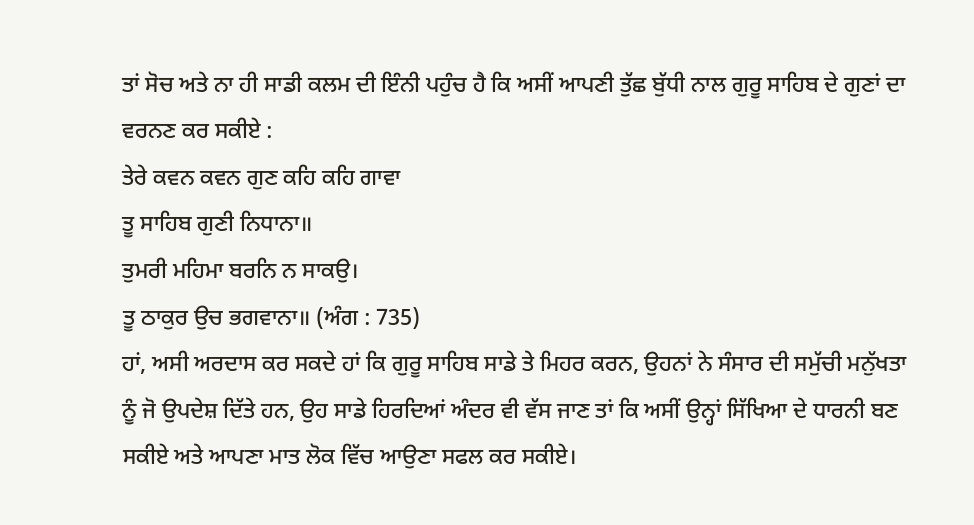ਤਾਂ ਸੋਚ ਅਤੇ ਨਾ ਹੀ ਸਾਡੀ ਕਲਮ ਦੀ ਇੰਨੀ ਪਹੁੰਚ ਹੈ ਕਿ ਅਸੀਂ ਆਪਣੀ ਤੁੱਛ ਬੁੱਧੀ ਨਾਲ ਗੁਰੂ ਸਾਹਿਬ ਦੇ ਗੁਣਾਂ ਦਾ ਵਰਨਣ ਕਰ ਸਕੀਏ :
ਤੇਰੇ ਕਵਨ ਕਵਨ ਗੁਣ ਕਹਿ ਕਹਿ ਗਾਵਾ
ਤੂ ਸਾਹਿਬ ਗੁਣੀ ਨਿਧਾਨਾ॥
ਤੁਮਰੀ ਮਹਿਮਾ ਬਰਨਿ ਨ ਸਾਕਉ।
ਤੂ ਠਾਕੁਰ ਉਚ ਭਗਵਾਨਾ॥ (ਅੰਗ : 735)
ਹਾਂ, ਅਸੀ ਅਰਦਾਸ ਕਰ ਸਕਦੇ ਹਾਂ ਕਿ ਗੁਰੂ ਸਾਹਿਬ ਸਾਡੇ ਤੇ ਮਿਹਰ ਕਰਨ, ਉਹਨਾਂ ਨੇ ਸੰਸਾਰ ਦੀ ਸਮੁੱਚੀ ਮਨੁੱਖਤਾ ਨੂੰ ਜੋ ਉਪਦੇਸ਼ ਦਿੱਤੇ ਹਨ, ਉਹ ਸਾਡੇ ਹਿਰਦਿਆਂ ਅੰਦਰ ਵੀ ਵੱਸ ਜਾਣ ਤਾਂ ਕਿ ਅਸੀਂ ਉਨ੍ਹਾਂ ਸਿੱਖਿਆ ਦੇ ਧਾਰਨੀ ਬਣ ਸਕੀਏ ਅਤੇ ਆਪਣਾ ਮਾਤ ਲੋਕ ਵਿੱਚ ਆਉਣਾ ਸਫਲ ਕਰ ਸਕੀਏ।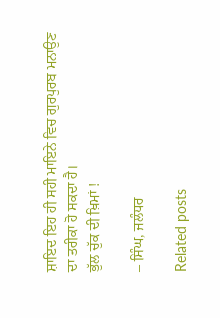ਸ਼ਾਇਦ ਇਹ ਹੀ ਸਹੀ ਮਾਇਨੇ ਵਿਚ ਗੁਰਪੁਰਬ ਮਨਾਉਣ ਦਾ ਤਰੀਕਾ ਹੋ ਸਕਦਾ ਹੈ।
ਭੁੱਲ ਚੁੱਕ ਦੀ ਖ਼ਿਮਾਂ !

– ਸਿੰਘ, ਜਲੰਧਰ

Related posts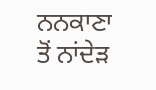ਨਨਕਾਣਾ ਤੋਂ ਨਾਂਦੇੜ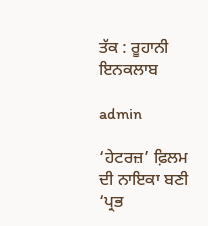ਤੱਕ : ਰੂਹਾਨੀ ਇਨਕਲਾਬ

admin

‘ਹੇਟਰਜ਼’ ਫ਼ਿਲਮ ਦੀ ਨਾਇਕਾ ਬਣੀ ‘ਪ੍ਰਭ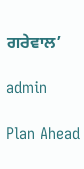ਗਰੇਵਾਲ’

admin

Plan Ahead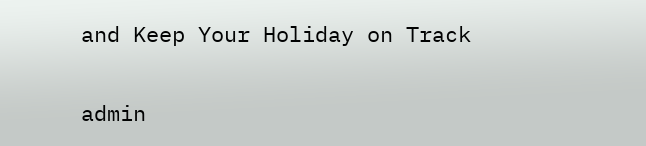and Keep Your Holiday on Track

admin